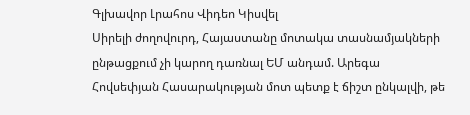Գլխավոր Լրահոս Վիդեո Կիսվել
Սիրելի ժողովուրդ, Հայաստանը մոտակա տասնամյակների ընթացքում չի կարող դառնալ ԵՄ անդամ. Արեգա Հովսեփյան Հասարակության մոտ պետք է ճիշտ ընկալվի, թե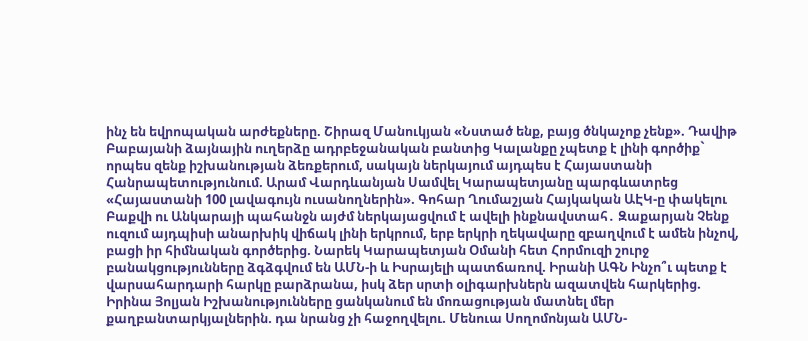ինչ են եվրոպական արժեքները. Շիրազ Մանուկյան «Նստած ենք, բայց ծնկաչոք չենք». Դավիթ Բաբայանի ձայնային ուղերձը ադրբեջանական բանտից Կալանքը չպետք է լինի գործիք` որպես զենք իշխանության ձեռքերում, սակայն ներկայում այդպես է Հայաստանի Հանրապետությունում. Արամ Վարդևանյան Սամվել Կարապետյանը պարգևատրեց «Հայաստանի 100 լավագույն ուսանողներին». Գոհար Ղումաշյան Հայկական ԱԷԿ-ը փակելու Բաքվի ու Անկարայի պահանջն այժմ ներկայացվում է ավելի ինքնավստահ․ Զաքարյան Չենք ուզում այդպիսի անարխիկ վիճակ լինի երկրում, երբ երկրի ղեկավարը զբաղվում է ամեն ինչով, բացի իր հիմնական գործերից. Նարեկ Կարապետյան Օմանի հետ Հորմուզի շուրջ բանակցությունները ձգձգվում են ԱՄՆ-ի և Իսրայելի պատճառով. Իրանի ԱԳՆ Ինչո՞ւ պետք է վարսահարդարի հարկը բարձրանա, իսկ ձեր սրտի օլիգարխներն ազատվեն հարկերից. Իրինա Յոլյան Իշխանությունները ցանկանում են մոռացության մատնել մեր քաղբանտարկյալներին. դա նրանց չի հաջողվելու. Մենուա Սողոմոնյան ԱՄՆ-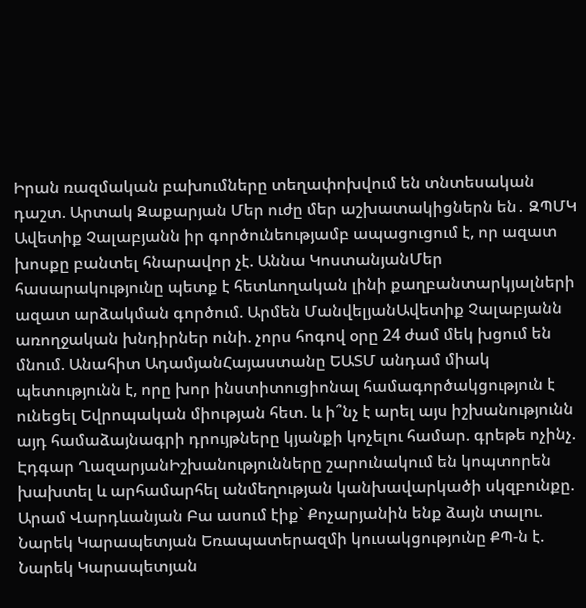Իրան ռազմական բախումները տեղափոխվում են տնտեսական դաշտ. Արտակ Զաքարյան Մեր ուժը մեր աշխատակիցներն են․ ԶՊՄԿ
Ավետիք Չալաբյանն իր գործունեությամբ ապացուցում է, որ ազատ խոսքը բանտել հնարավոր չէ. Աննա ԿոստանյանՄեր հասարակությունը պետք է հետևողական լինի քաղբանտարկյալների ազատ արձակման գործում. Արմեն ՄանվելյանԱվետիք Չալաբյանն առողջական խնդիրներ ունի. չորս հոգով օրը 24 ժամ մեկ խցում են մնում. Անահիտ ԱդամյանՀայաստանը ԵԱՏՄ անդամ միակ պետությունն է, որը խոր ինստիտուցիոնալ համագործակցություն է ունեցել Եվրոպական միության հետ. և ի՞նչ է արել այս իշխանությունն այդ համաձայնագրի դրույթները կյանքի կոչելու համար. գրեթե ոչինչ. Էդգար ՂազարյանԻշխանությունները շարունակում են կոպտորեն խախտել և արհամարհել անմեղության կանխավարկածի սկզբունքը. Արամ Վարդևանյան Բա ասում էիք` Քոչարյանին ենք ձայն տալու. Նարեկ Կարապետյան Եռապատերազմի կուսակցությունը ՔՊ-ն է. Նարեկ Կարապետյան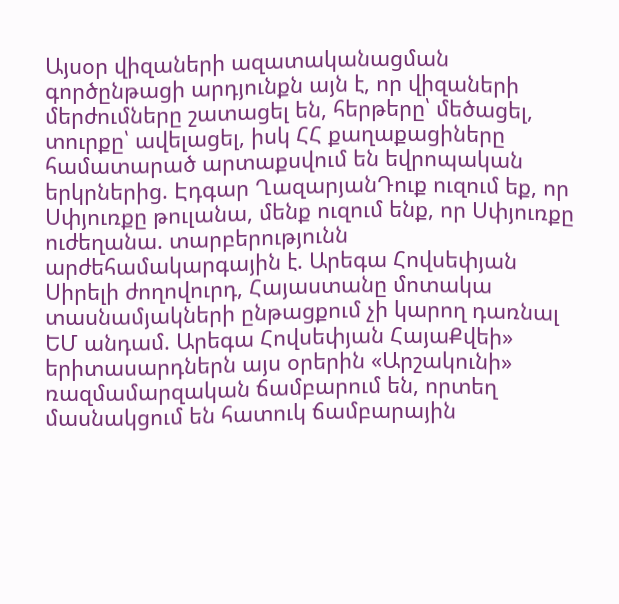Այսօր վիզաների ազատականացման գործընթացի արդյունքն այն է, որ վիզաների մերժումները շատացել են, հերթերը՝ մեծացել, տուրքը՝ ավելացել, իսկ ՀՀ քաղաքացիները համատարած արտաքսվում են եվրոպական երկրներից. Էդգար ՂազարյանԴուք ուզում եք, որ Սփյուռքը թուլանա, մենք ուզում ենք, որ Սփյուռքը ուժեղանա. տարբերությունն արժեհամակարգային է. Արեգա Հովսեփյան Սիրելի ժողովուրդ, Հայաստանը մոտակա տասնամյակների ընթացքում չի կարող դառնալ ԵՄ անդամ. Արեգա Հովսեփյան ՀայաՔվեի» երիտասարդներն այս օրերին «Արշակունի» ռազմամարզական ճամբարում են, որտեղ մասնակցում են հատուկ ճամբարային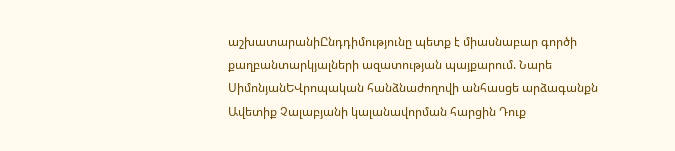աշխատարանիԸնդդիմությունը պետք է միասնաբար գործի քաղբանտարկյալների ազատության պայքարում. Նարե ՍիմոնյանԵՎրոպական հանձնաժողովի անհասցե արձագանքն Ավետիք Չալաբյանի կալանավորման հարցին Դուք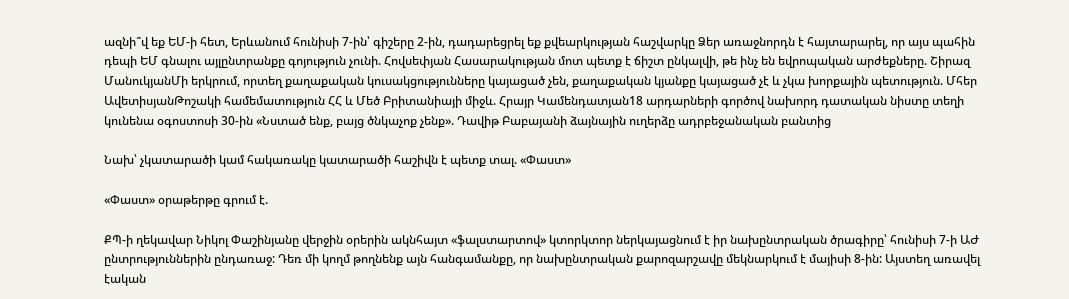ազնի՞վ եք ԵՄ-ի հետ, Երևանում հունիսի 7-ին՝ գիշերը 2-ին, դադարեցրել եք քվեարկության հաշվարկը Ձեր առաջնորդն է հայտարարել, որ այս պահին դեպի ԵՄ գնալու այլընտրանքը գոյություն չունի. Հովսեփյան Հասարակության մոտ պետք է ճիշտ ընկալվի, թե ինչ են եվրոպական արժեքները. Շիրազ ՄանուկյանՄի երկրում, որտեղ քաղաքական կուսակցությունները կայացած չեն, քաղաքական կյանքը կայացած չէ և չկա խորքային պետություն. Մհեր ԱվետիսյանԹոշակի համեմատություն ՀՀ և Մեծ Բրիտանիայի միջև. Հրայր Կամենդատյան18 արդարների գործով նախորդ դատական նիստը տեղի կունենա օգոստոսի 30-ին «Նստած ենք, բայց ծնկաչոք չենք». Դավիթ Բաբայանի ձայնային ուղերձը ադրբեջանական բանտից

Նախ՝ չկատարածի կամ հակառակը կատարածի հաշիվն է պետք տալ. «Փաստ»

«Փաստ» օրաթերթը գրում է.

ՔՊ-ի ղեկավար Նիկոլ Փաշինյանը վերջին օրերին ակնհայտ «ֆալստարտով» կտորկտոր ներկայացնում է իր նախընտրական ծրագիրը՝ հունիսի 7-ի ԱԺ ընտրություններին ընդառաջ: Դեռ մի կողմ թողնենք այն հանգամանքը, որ նախընտրական քարոզարշավը մեկնարկում է մայիսի 8-ին: Այստեղ առավել էական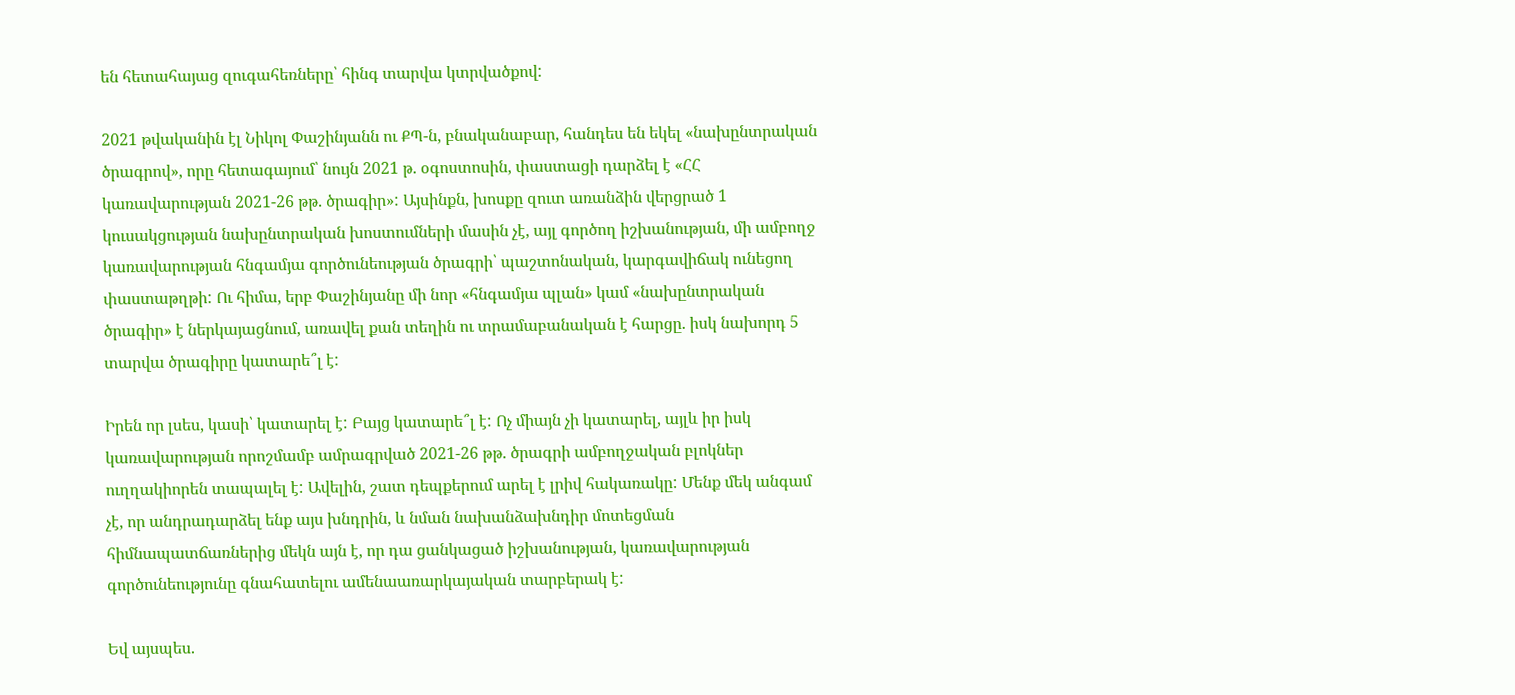են հետահայաց զուգահեռները՝ հինգ տարվա կտրվածքով:

2021 թվականին էլ Նիկոլ Փաշինյանն ու ՔՊ-ն, բնականաբար, հանդես են եկել «նախընտրական ծրագրով», որը հետագայում՝ նույն 2021 թ. օգոստոսին, փաստացի դարձել է «ՀՀ կառավարության 2021-26 թթ. ծրագիր»: Այսինքն, խոսքը զուտ առանձին վերցրած 1 կուսակցության նախընտրական խոստումների մասին չէ, այլ գործող իշխանության, մի ամբողջ կառավարության հնգամյա գործունեության ծրագրի՝ պաշտոնական, կարգավիճակ ունեցող փաստաթղթի: Ու հիմա, երբ Փաշինյանը մի նոր «հնգամյա պլան» կամ «նախընտրական ծրագիր» է ներկայացնում, առավել քան տեղին ու տրամաբանական է հարցը. իսկ նախորդ 5 տարվա ծրագիրը կատարե՞լ է:

Իրեն որ լսես, կասի՝ կատարել է: Բայց կատարե՞լ է: Ոչ միայն չի կատարել, այլև իր իսկ կառավարության որոշմամբ ամրագրված 2021-26 թթ. ծրագրի ամբողջական բլոկներ ուղղակիորեն տապալել է: Ավելին, շատ դեպքերում արել է լրիվ հակառակը: Մենք մեկ անգամ չէ, որ անդրադարձել ենք այս խնդրին, և նման նախանձախնդիր մոտեցման հիմնապատճառներից մեկն այն է, որ դա ցանկացած իշխանության, կառավարության գործունեությունը գնահատելու ամենաառարկայական տարբերակ է:

Եվ այսպես.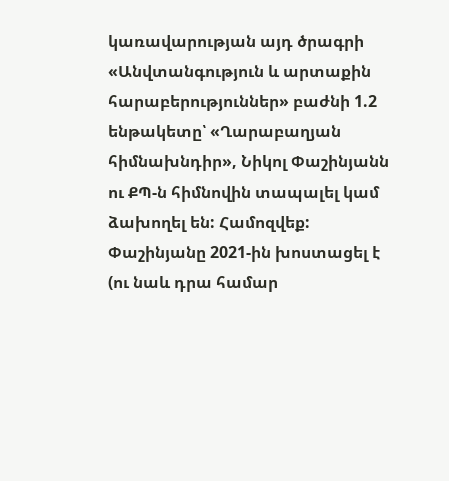կառավարության այդ ծրագրի «Անվտանգություն և արտաքին հարաբերություններ» բաժնի 1.2 ենթակետը՝ «Ղարաբաղյան հիմնախնդիր», Նիկոլ Փաշինյանն ու ՔՊ-ն հիմնովին տապալել կամ ձախողել են: Համոզվեք: Փաշինյանը 2021-ին խոստացել է (ու նաև դրա համար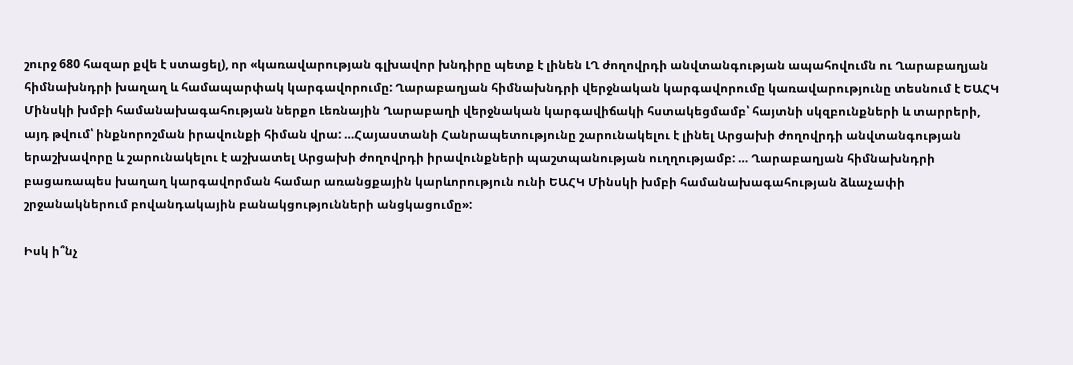շուրջ 680 հազար քվե է ստացել), որ «կառավարության գլխավոր խնդիրը պետք է լինեն ԼՂ ժողովրդի անվտանգության ապահովումն ու Ղարաբաղյան հիմնախնդրի խաղաղ և համապարփակ կարգավորումը: Ղարաբաղյան հիմնախնդրի վերջնական կարգավորումը կառավարությունը տեսնում է ԵԱՀԿ Մինսկի խմբի համանախագահության ներքո Լեռնային Ղարաբաղի վերջնական կարգավիճակի հստակեցմամբ՝ հայտնի սկզբունքների և տարրերի, այդ թվում՝ ինքնորոշման իրավունքի հիման վրա: …Հայաստանի Հանրապետությունը շարունակելու է լինել Արցախի ժողովրդի անվտանգության երաշխավորը և շարունակելու է աշխատել Արցախի ժողովրդի իրավունքների պաշտպանության ուղղությամբ: … Ղարաբաղյան հիմնախնդրի բացառապես խաղաղ կարգավորման համար առանցքային կարևորություն ունի ԵԱՀԿ Մինսկի խմբի համանախագահության ձևաչափի շրջանակներում բովանդակային բանակցությունների անցկացումը»:

Իսկ ի՞նչ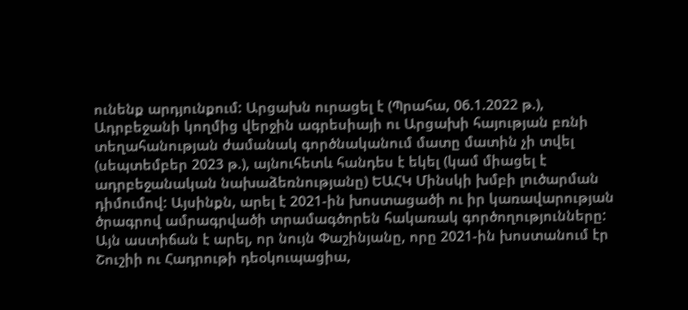ունենք արդյունքում: Արցախն ուրացել է (Պրահա, 06.1.2022 թ.), Ադրբեջանի կողմից վերջին ագրեսիայի ու Արցախի հայության բռնի տեղահանության ժամանակ գործնականում մատը մատին չի տվել (սեպտեմբեր 2023 թ.), այնուհետև հանդես է եկել (կամ միացել է ադրբեջանական նախաձեռնությանը) ԵԱՀԿ Մինսկի խմբի լուծարման դիմումով: Այսինքն, արել է 2021-ին խոստացածի ու իր կառավարության ծրագրով ամրագրվածի տրամագծորեն հակառակ գործողությունները: Այն աստիճան է արել, որ նույն Փաշինյանը, որը 2021-ին խոստանում էր Շուշիի ու Հադրութի դեօկուպացիա,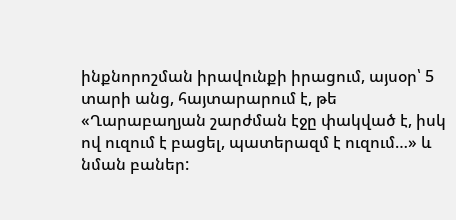ինքնորոշման իրավունքի իրացում, այսօր՝ 5 տարի անց, հայտարարում է, թե «Ղարաբաղյան շարժման էջը փակված է, իսկ ով ուզում է բացել, պատերազմ է ուզում…» և նման բաներ: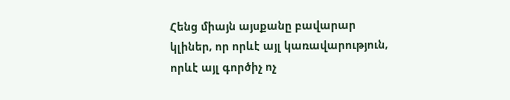Հենց միայն այսքանը բավարար կլիներ, որ որևէ այլ կառավարություն, որևէ այլ գործիչ ոչ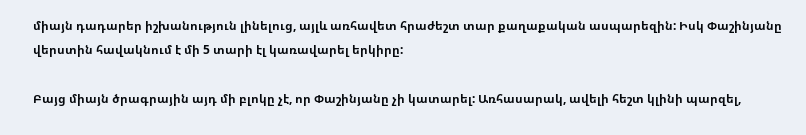միայն դադարեր իշխանություն լինելուց, այլև առհավետ հրաժեշտ տար քաղաքական ասպարեզին: Իսկ Փաշինյանը վերստին հավակնում է մի 5 տարի էլ կառավարել երկիրը:

Բայց միայն ծրագրային այդ մի բլոկը չէ, որ Փաշինյանը չի կատարել: Առհասարակ, ավելի հեշտ կլինի պարզել,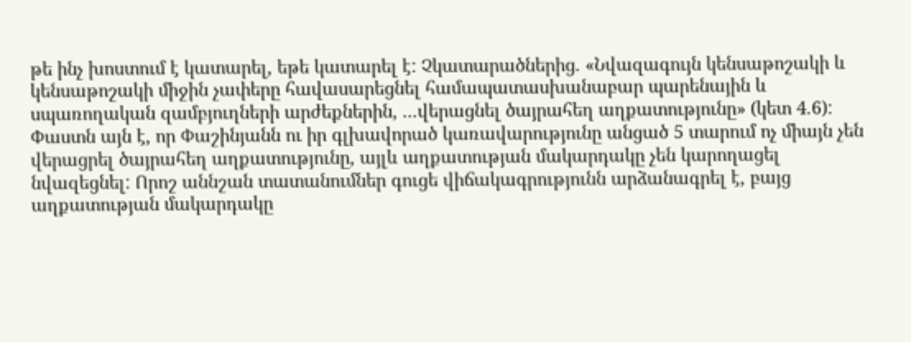թե ինչ խոստում է կատարել, եթե կատարել է: Չկատարածներից. «Նվազագույն կենսաթոշակի և կենսաթոշակի միջին չափերը հավասարեցնել համապատասխանաբար պարենային և սպառողական զամբյուղների արժեքներին, ...վերացնել ծայրահեղ աղքատությունը» (կետ 4.6): Փաստն այն է, որ Փաշինյանն ու իր գլխավորած կառավարությունը անցած 5 տարում ոչ միայն չեն վերացրել ծայրահեղ աղքատությունը, այլև աղքատության մակարդակը չեն կարողացել նվազեցնել: Որոշ աննշան տատանումներ գուցե վիճակագրությունն արձանագրել է, բայց աղքատության մակարդակը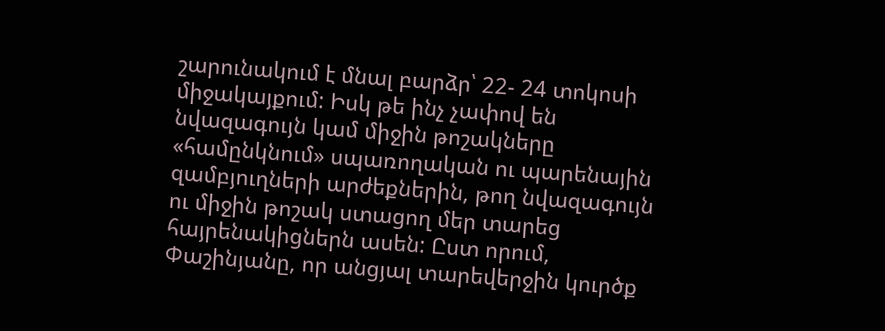շարունակում է մնալ բարձր՝ 22- 24 տոկոսի միջակայքում: Իսկ թե ինչ չափով են նվազագույն կամ միջին թոշակները «համընկնում» սպառողական ու պարենային զամբյուղների արժեքներին, թող նվազագույն ու միջին թոշակ ստացող մեր տարեց հայրենակիցներն ասեն: Ըստ որում, Փաշինյանը, որ անցյալ տարեվերջին կուրծք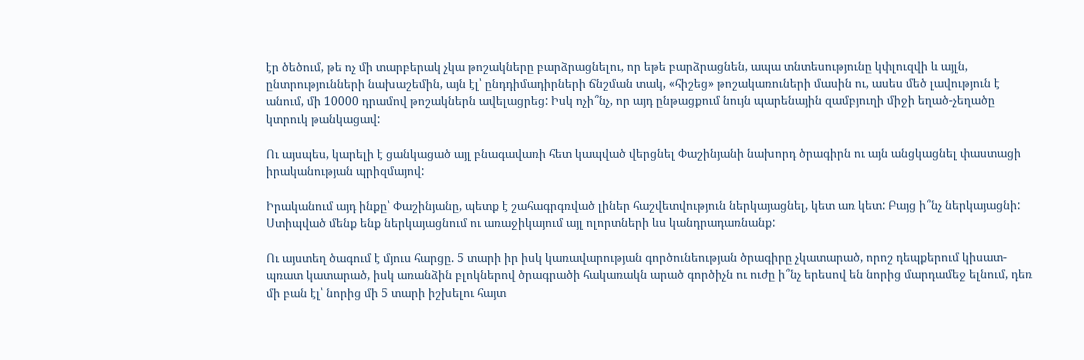էր ծեծում, թե ոչ մի տարբերակ չկա թոշակները բարձրացնելու, որ եթե բարձրացնեն, ապա տնտեսությունը կփլուզվի և այլն, ընտրությունների նախաշեմին, այն էլ՝ ընդդիմադիրների ճնշման տակ, «հիշեց» թոշակառուների մասին ու, ասես մեծ լավություն է անում, մի 10000 դրամով թոշակներն ավելացրեց: Իսկ ոչի՞նչ, որ այդ ընթացքում նույն պարենային զամբյուղի միջի եղած-չեղածը կտրուկ թանկացավ:

Ու այսպես, կարելի է ցանկացած այլ բնագավառի հետ կապված վերցնել Փաշինյանի նախորդ ծրագիրն ու այն անցկացնել փաստացի իրականության պրիզմայով:

Իրականում այդ ինքը՝ Փաշինյանը, պետք է շահագրգռված լիներ հաշվետվություն ներկայացնել, կետ առ կետ: Բայց ի՞նչ ներկայացնի: Ստիպված մենք ենք ներկայացնում ու առաջիկայում այլ ոլորտների ևս կանդրադառնանք:

Ու այստեղ ծագում է մյուս հարցը. 5 տարի իր իսկ կառավարության գործունեության ծրագիրը չկատարած, որոշ դեպքերում կիսատ-պռատ կատարած, իսկ առանձին բլոկներով ծրագրածի հակառակն արած գործիչն ու ուժը ի՞նչ երեսով են նորից մարդամեջ ելնում, դեռ մի բան էլ՝ նորից մի 5 տարի իշխելու հայտ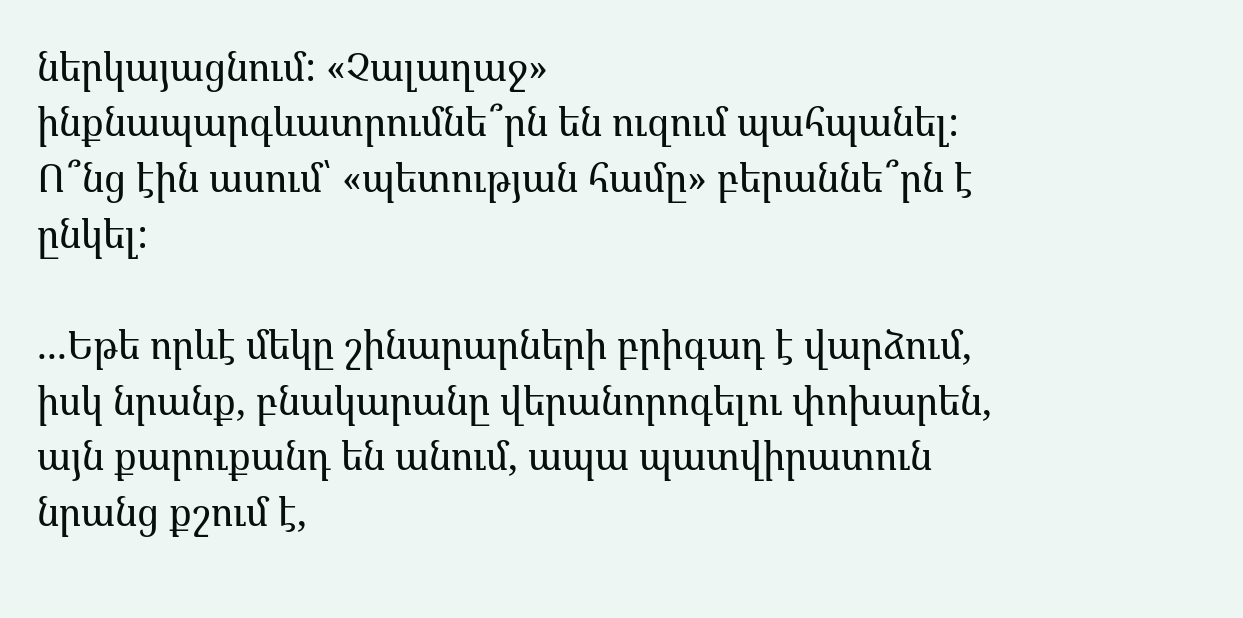ներկայացնում: «Չալաղաջ» ինքնապարգևատրումնե՞րն են ուզում պահպանել: Ո՞նց էին ասում՝ «պետության համը» բերաննե՞րն է ընկել:

...Եթե որևէ մեկը շինարարների բրիգադ է վարձում, իսկ նրանք, բնակարանը վերանորոգելու փոխարեն, այն քարուքանդ են անում, ապա պատվիրատուն նրանց քշում է,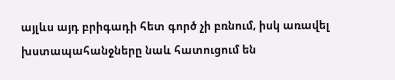այլևս այդ բրիգադի հետ գործ չի բռնում, իսկ առավել խստապահանջները նաև հատուցում են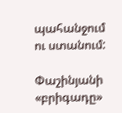պահանջում ու ստանում:

Փաշինյանի «բրիգադը»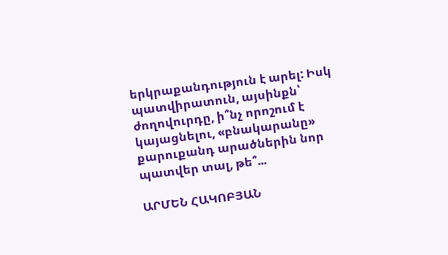երկրաքանդություն է արել: Իսկ պատվիրատուն, այսինքն՝ ժողովուրդը, ի՞նչ որոշում է կայացնելու, «բնակարանը» քարուքանդ արածներին նոր պատվեր տալ, թե՞...

ԱՐՄԵՆ ՀԱԿՈԲՅԱՆ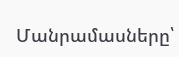Մանրամասները՝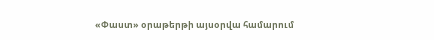«Փաստ» օրաթերթի այսօրվա համարում